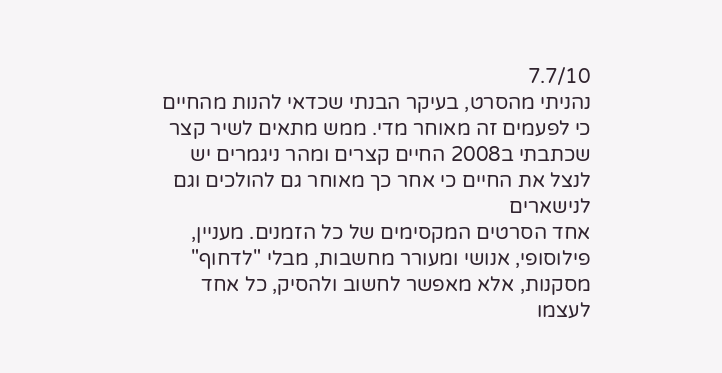7.7/10
נהניתי מהסרט, בעיקר הבנתי שכדאי להנות מהחיים כי לפעמים זה מאוחר מדי. ממש מתאים לשיר קצר שכתבתי ב2008 החיים קצרים ומהר ניגמרים יש לנצל את החיים כי אחר כך מאוחר גם להולכים וגם לנישארים
אחד הסרטים המקסימים של כל הזמנים. מעניין, פילוסופי, אנושי ומעורר מחשבות, מבלי "לדחוף" מסקנות, אלא מאפשר לחשוב ולהסיק, כל אחד לעצמו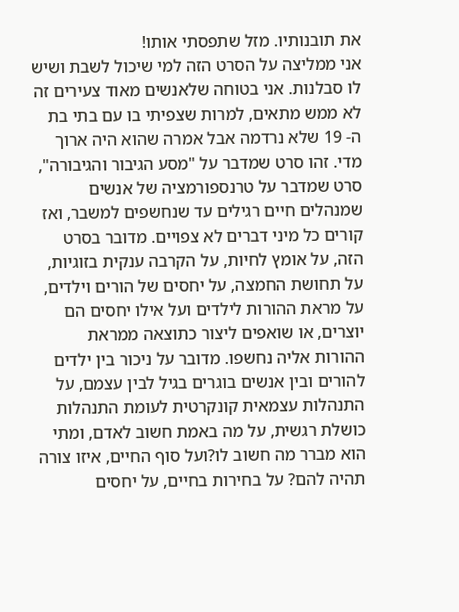את תובנותיו. מזל שתפסתי אותו!
אני ממליצה על הסרט הזה למי שיכול לשבת ושיש לו סבלנות. אני בטוחה שלאנשים מאוד צעירים זה לא ממש מתאים, למרות שצפיתי בו עם בתי בת ה- 19 שלא נרדמה אבל אמרה שהוא היה ארוך מדי. זהו סרט שמדבר על "מסע הגיבור והגיבורה", סרט שמדבר על טרנספורמציה של אנשים שמנהלים חיים רגילים עד שנחשפים למשבר, ואז קורים כל מיני דברים לא צפויים. מדובר בסרט הזה, על אומץ לחיות, על הקרבה ענקית בזוגיות, על תחושת החמצה, על יחסים של הורים וילדים, על מראת ההורות לילדים ועל אילו יחסים הם יוצרים, או שואפים ליצור כתוצאה ממראת ההורות אליה נחשפו. מדובר על ניכור בין ילדים להורים ובין אנשים בוגרים בגיל לבין עצמם, על התנהלות עצמאית קונקרטית לעומת התנהלות כושלת רגשית, על מה באמת חשוב לאדם, ומתי הוא מברר מה חשוב לו?ועל סוף החיים, איזו צורה תהיה להם? על בחירות בחיים, על יחסים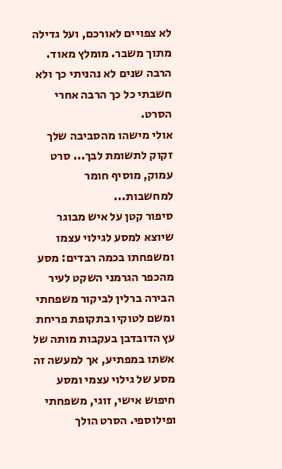לא צפויים לאורכם, ועל גדילה מתוך משבר. מומלץ מאוד. הרבה שנים לא נהניתי כך ולא חשבתי כל כך הרבה אחרי הסרט.
אולי מישהו מהסביבה שלך זקוק לתשומת לבך... סרט עמוק, מוסיף חומר למחשבות...
סיפור קטן על איש מבוגר שיוצא למסע לגילוי עצמו ומשפחתו בכמה רבדים: מסע מהכפר הגרמני השקט לעיר הבירה ברלין לביקור משפחתי ומשם לטוקיו בתקופת פריחת עץ הדובדבן בעקבות מותה של אשתו במפתיע, אך למעשה זה מסע של גילוי עצמי ומסע חיפוש אישי, זוגי, משפחתי ופילוספי. הסרט הולך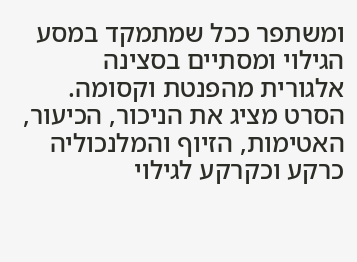ומשתפר ככל שמתמקד במסע הגילוי ומסתיים בסצינה אלגורית מהפנטת וקסומה. הסרט מציג את הניכור, הכיעור, האטימות, הזיוף והמלנכוליה כרקע וכקרקע לגילוי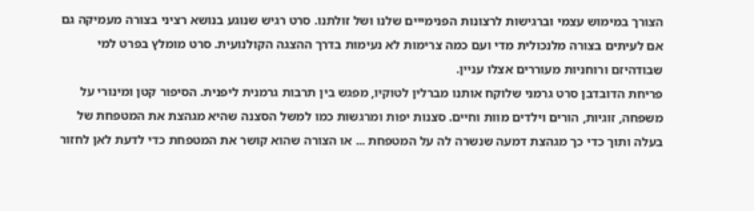הצורך במימוש עצמי וברגישות לרצונות הפנימייים שלנו ושל זולתנו. סרט רגיש שנוגע בנושא רציני בצורה מעמיקה גם אם לעיתים בצורה מלנכולית מדי ועם כמה צרימות לא נעימות בדרך ההצגה הקולנועית. סרט מומלץ בפרט למי שבודהיזם ורוחניות מעוררים אצלו עניין.
פריחת הדובדבן סרט גרמני שלוקח אותנו מברלין לטוקיו, מפגש בין תרבות גרמנית ליפנית. הסיפור קטן ומינורי על משפחה, זוגיות, הורים וילדים מוות וחיים. סצנות יפות ומרגשות כמו למשל הסצנה שהיא מגהצת את המטפחת של בעלה ותוך כדי כך מגהצת דמעה שנשרה לה על המטפחת ... או הצורה שהוא קושר את המטפחת כדי לדעת לאן לחזור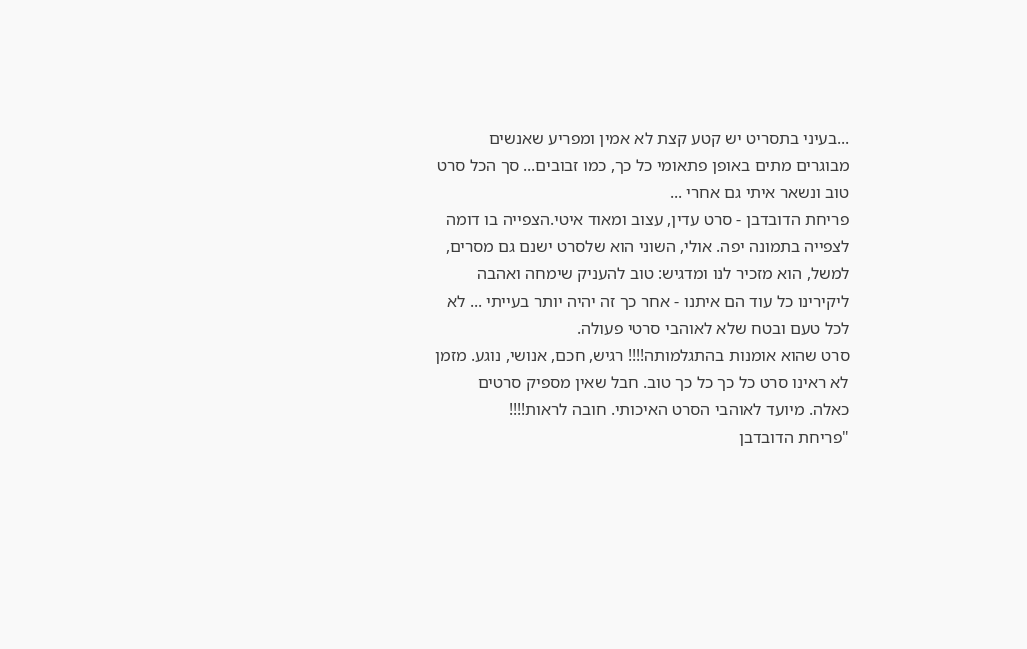...בעיני בתסריט יש קטע קצת לא אמין ומפריע שאנשים מבוגרים מתים באופן פתאומי כל כך, כמו זבובים... סך הכל סרט טוב ונשאר איתי גם אחרי ...
פריחת הדובדבן - סרט עדין, עצוב ומאוד איטי.הצפייה בו דומה לצפייה בתמונה יפה. אולי, השוני הוא שלסרט ישנם גם מסרים, למשל, הוא מזכיר לנו ומדגיש: טוב להעניק שימחה ואהבה ליקירינו כל עוד הם איתנו - אחר כך זה יהיה יותר בעייתי ... לא לכל טעם ובטח שלא לאוהבי סרטי פעולה.
סרט שהוא אומנות בהתגלמותה!!!! רגיש, חכם, אנושי, נוגע. מזמן לא ראינו סרט כל כך כל כך טוב. חבל שאין מספיק סרטים כאלה. מיועד לאוהבי הסרט האיכותי. חובה לראות!!!!
"פריחת הדובדבן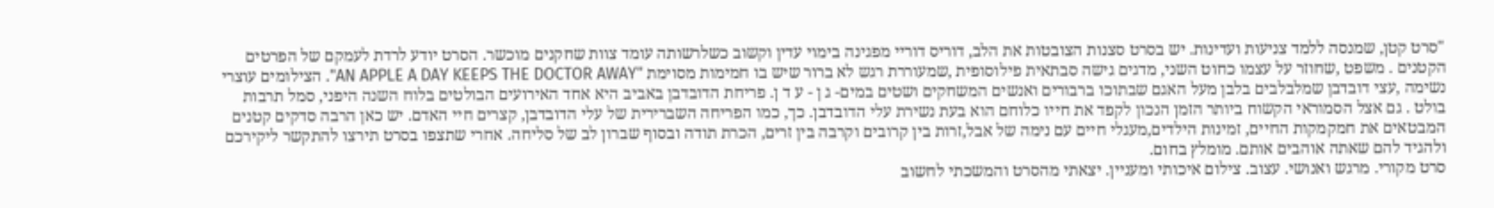"סרט קטן, שמנסה ללמד צניעות ועדינות. יש בסרט סצנות הצובטות את הלב, דוריס דוריי מפגינה בימוי עדין וקשוב כשלרשותה עומד צוות שחקנים מוכשר. הסרט יודע לרדת לעמקם של הפרטים הקטנים . משפט ,שחוזר על עצמו כחוט השני, מדגים גישה סבתאית פילוסופית ,שמעוררת רגש לא ברור שיש בו חמימות מסוימת "AN APPLE A DAY KEEPS THE DOCTOR AWAY". הצילומים עוצרי נשימה ,עצי דובדבן שמלבלבים בלבן מעל האגם שבתוכו ברבורים ואנשים המשחקים ושטים במים- ג ן - ע ד ן. פריחת הדובדבן באביב היא אחד האירועים הבולטים בלוח השנה היפני, סמל תרבות בולט . גם אצל הסמוראי הקשוח ביותר הזמן הנכון לקפד את חייו כלוחם הוא בעת נשירת עלי הדובדבן. כך, כמו הפריחה השברירית של עלי הדובדבן, קצרים חיי האדם. יש כאן הרבה סדקים קטנים המבטאים את חמקמקות החיים, זמינות הילדים,מעגלי חיים עם נימה של אבל,זרות בין קרובים וקרבה בין זרים, הכרת תודה ובסוף שברון לב של סליחה. אחרי שתצפו בסרט תירצו להתקשר ליקירכם ולהגיד להם שאתה אוהבים אותם. מומלץ בחום.
סרט מקורי. מרגש ואנושי. עצוב. צילום איכותי ומעניין. יצאתי מהסרט והמשכתי לחשוב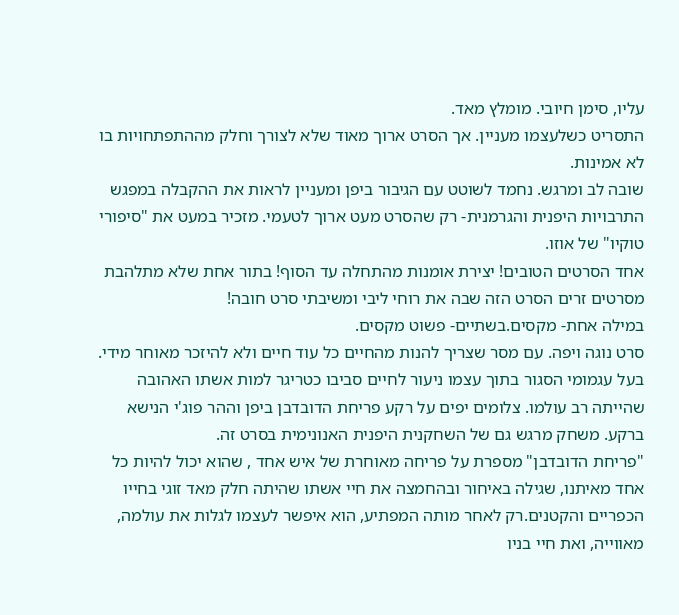עליו, סימן חיובי. מומלץ מאד.
התסריט כשלעצמו מעניין. אך הסרט ארוך מאוד שלא לצורך וחלק מההתפתחויות בו לא אמינות.
שובה לב ומרגש. נחמד לשוטט עם הגיבור ביפן ומעניין לראות את ההקבלה במפגש התרבויות היפנית והגרמנית- רק שהסרט מעט ארוך לטעמי. מזכיר במעט את "סיפורי טוקיו" של אוזו.
אחד הסרטים הטובים! יצירת אומנות מהתחלה עד הסוף! בתור אחת שלא מתלהבת מסרטים זרים הסרט הזה שבה את רוחי ליבי ומשיבתי סרט חובה!
במילה אחת- מקסים.בשתיים- פשוט מקסים.
סרט נוגה ויפה. עם מסר שצריך להנות מהחיים כל עוד חיים ולא להיזכר מאוחר מידי. בעל עגמומי הסגור בתוך עצמו ניעור לחיים סביבו כטריגר למות אשתו האהובה שהייתה רב עולמו. צלומים יפים על רקע פריחת הדובדבן ביפן וההר פוג'י הנישא ברקע. משחק מרגש גם של השחקנית היפנית האנונימית בסרט זה.
"פריחת הדובדבן" מספרת על פריחה מאוחרת של איש אחד , שהוא יכול להיות כל אחד מאיתנו, שגילה באיחור ובהחמצה את חיי אשתו שהיתה חלק מאד זוגי בחייו הכפריים והקטנים.רק לאחר מותה המפתיע, הוא איפשר לעצמו לגלות את עולמה, מאווייה, ואת חיי בניו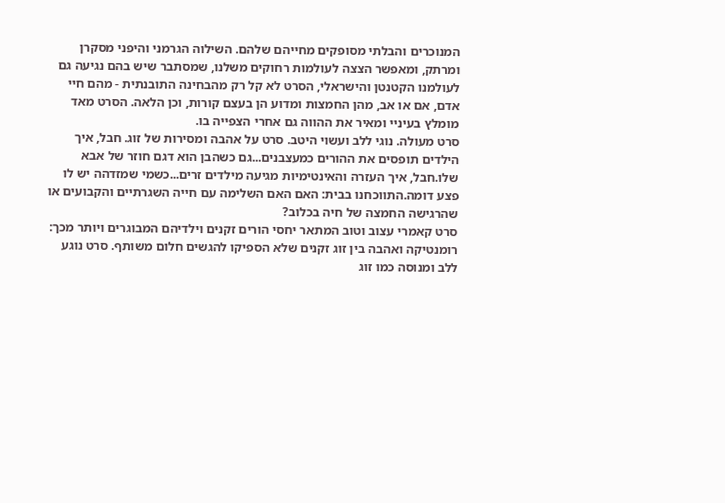המנוכרים והבלתי מסופקים מחייהם שלהם. השילוה הגרמני והיפני מסקרן ומרתק, ומאפשר הצצה לעולמות רחוקים משלנו, שמסתבר שיש בהם נגיעה גם לעולמנו הקטנטן והישראלי, הסרט לא קל רק מהבחינה התובנתית - מהם חיי אדם, אם או אב, מהן החמצות ומדוע הן בעצם קורות, וכן הלאה. הסרט מאד מומלץ בעיניי ומאיר את ההווה גם אחרי הצפייה בו.
סרט מעולה. נוגי ללב ועשוי היטב. סרט על אהבה ומסירות של זוג. חבל, איך הילדים תופסים את ההורים כמעצבנים...גם כשהבן הוא דגם חוזר של אבא שלו.חבל, איך העזרה והאינטימיות מגיעה מילדים זרים...כשמי שמזדהה יש לו פצע דומה.התווכחנו בבית: האם האם השלימה עם חייה השגרתיים והקבועים או שהרגישה החמצה של חיה בכלוב?
סרט קאמרי עצוב וטוב המתאר יחסי הורים זקנים וילדיהם המבוגרים ויותר מכך: רומנטיקה ואהבה בין זוג זקנים שלא הספיקו להגשים חלום משותף. סרט נוגע ללב ומנוסה כמו זוג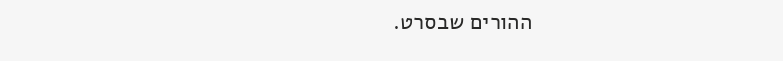ההורים שבסרט.